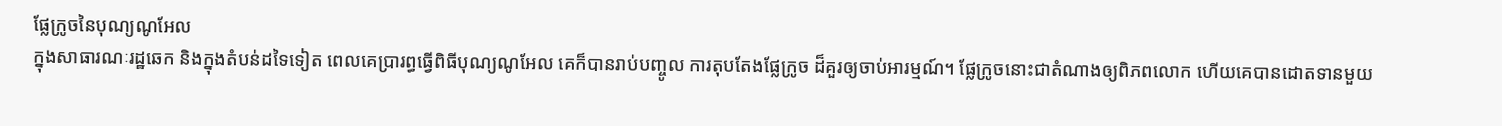ផ្លែក្រូចនៃបុណ្យណូអែល
ក្នុងសាធារណៈរដ្ឋឆេក និងក្នុងតំបន់ដទៃទៀត ពេលគេប្រារព្ធធ្វើពិធីបុណ្យណូអែល គេក៏បានរាប់បញ្ចូល ការតុបតែងផ្លែក្រូច ដ៏គួរឲ្យចាប់អារម្មណ៍។ ផ្លែក្រូចនោះជាតំណាងឲ្យពិភពលោក ហើយគេបានដោតទានមួយ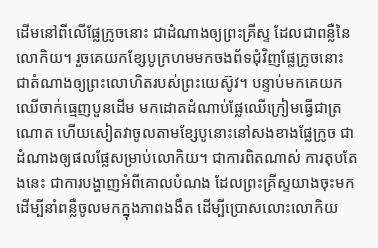ដើមនៅពីលើផ្លែក្រូចនោះ ជាដំណាងឲ្យព្រះគ្រីស្ទ ដែលជាពន្លឺនៃលោកិយ។ រួចគេយកខ្សែបូក្រហមមកចងព័ទជុំវិញផ្លែក្រូចនោះ ជាតំណាងឲ្យព្រះលោហិតរបស់ព្រះយេស៊ូវ។ បន្ទាប់មកគេយកឈើចាក់ធ្មេញបួនដើម មកដោតដំណាប់ផ្លែឈើក្រៀមធ្វើជាត្រណោត ហើយសៀតវាចូលតាមខ្សែបូនោះនៅសងខាងផ្លែក្រូច ជាដំណាងឲ្យផលផ្លែសម្រាប់លោកិយ។ ជាការពិតណាស់ ការតុបតែងនេះ ជាការបង្ហាញអំពីគោលបំណង ដែលព្រះគ្រីស្ទយាងចុះមក ដើម្បីនាំពន្លឺចូលមកក្នុងភាពងងឹត ដើម្បីប្រោសលោះលោកិយ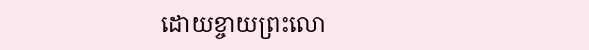ដោយខ្ចាយព្រះលោ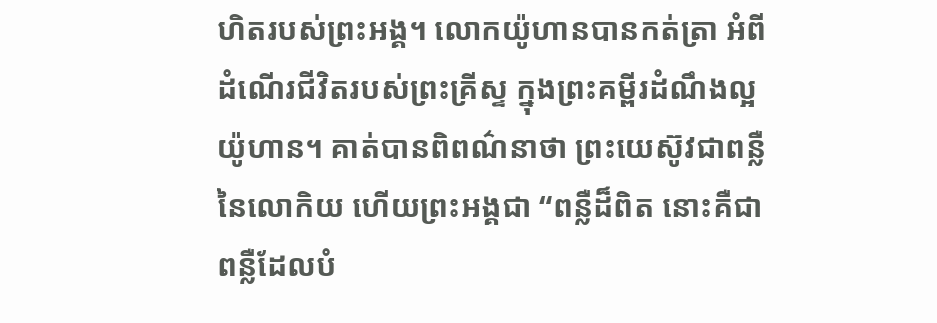ហិតរបស់ព្រះអង្គ។ លោកយ៉ូហានបានកត់ត្រា អំពីដំណើរជីវិតរបស់ព្រះគ្រីស្ទ ក្នុងព្រះគម្ពីរដំណឹងល្អយ៉ូហាន។ គាត់បានពិពណ៌នាថា ព្រះយេស៊ូវជាពន្លឺនៃលោកិយ ហើយព្រះអង្គជា “ពន្លឺដ៏ពិត នោះគឺជាពន្លឺដែលបំ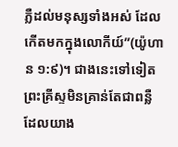ភ្លឺដល់មនុស្សទាំងអស់ ដែលកើតមកក្នុងលោកីយ៍”(យ៉ូហាន ១:៩)។ ជាងនេះទៅទៀត ព្រះគ្រីស្ទមិនគ្រាន់តែជាពន្លឺដែលយាង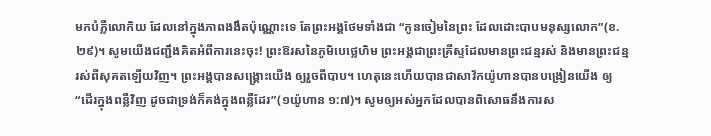មកបំភ្លឺលោកិយ ដែលនៅក្នុងភាពងងឹតប៉ុណ្ណោះទេ តែព្រះអង្គថែមទាំងជា “កូនចៀមនៃព្រះ ដែលដោះបាបមនុស្សលោក”(ខ.២៩)។ សូមយើងជញ្ជឹងគិតអំពីការនេះចុះ! ព្រះឱរសនៃភូមិបេថ្លេហិម ព្រះអង្គជាព្រះគ្រីស្ទដែលមានព្រះជន្មរស់ និងមានព្រះជន្មរស់ពីសុគតឡើយវិញ។ ព្រះអង្គបានសង្រ្គោះយើង ឲ្យរួចពីបាប។ ហេតុនេះហើយបានជាសាវ័កយ៉ូហានបានបង្រៀនយើង ឲ្យ “ដើរក្នុងពន្លឺវិញ ដូចជាទ្រង់ក៏គង់ក្នុងពន្លឺដែរ”(១យ៉ូហាន ១:៧)។ សូមឲ្យអស់អ្នកដែលបានពិសោធនឹងការស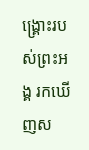ង្រ្គោះរបស់ព្រះអង្គ រកឃើញស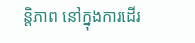ន្តិភាព នៅក្នុងការដើរ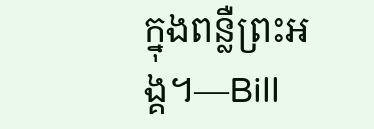ក្នុងពន្លឺព្រះអង្គ។—Bill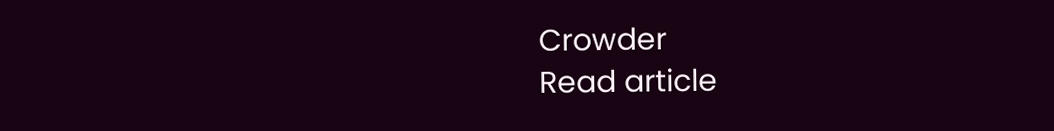Crowder
Read article